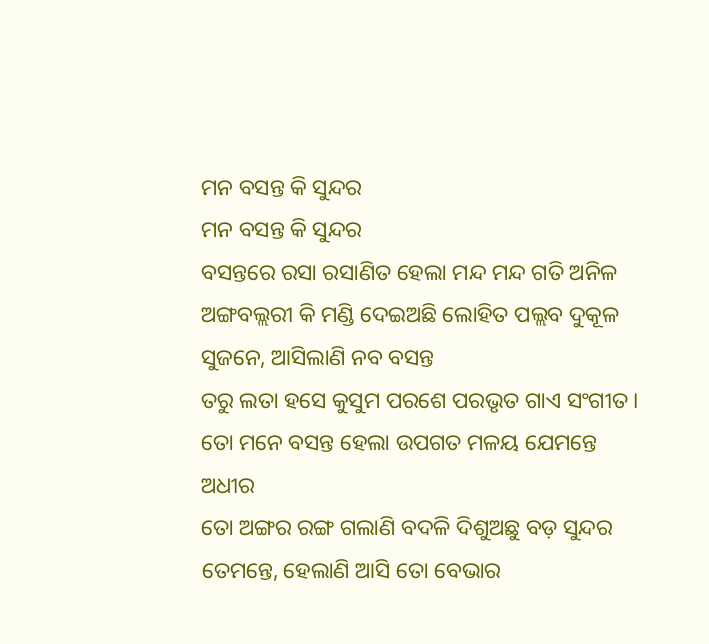ମନ ବସନ୍ତ କି ସୁନ୍ଦର
ମନ ବସନ୍ତ କି ସୁନ୍ଦର
ବସନ୍ତରେ ରସା ରସାଣିତ ହେଲା ମନ୍ଦ ମନ୍ଦ ଗତି ଅନିଳ
ଅଙ୍ଗବଲ୍ଲରୀ କି ମଣ୍ଡି ଦେଇଅଛି ଲୋହିତ ପଲ୍ଲବ ଦୁକୂଳ
ସୁଜନେ, ଆସିଲାଣି ନବ ବସନ୍ତ
ତରୁ ଲତା ହସେ କୁସୁମ ପରଶେ ପରଭୃତ ଗାଏ ସଂଗୀତ ।
ତୋ ମନେ ବସନ୍ତ ହେଲା ଉପଗତ ମଳୟ ଯେମନ୍ତେ ଅଧୀର
ତୋ ଅଙ୍ଗର ରଙ୍ଗ ଗଲାଣି ବଦଳି ଦିଶୁଅଛୁ ବଡ଼ ସୁନ୍ଦର
ତେମନ୍ତେ, ହେଲାଣି ଆସି ତୋ ବେଭାର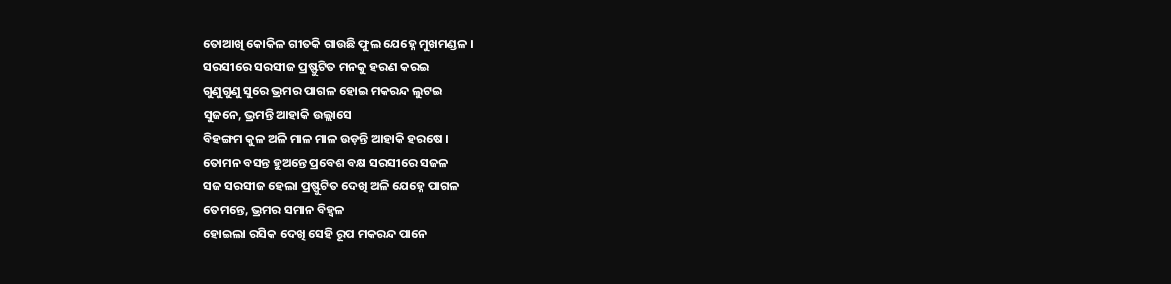ତୋଆଖି କୋକିଳ ଗୀତକି ଗାଉଛି ଫୁଲ ଯେହ୍ନେ ମୁଖମଣ୍ଡଳ ।
ସରସୀରେ ସରସୀଜ ପ୍ରଷ୍ଫୁଟିତ ମନକୁ ହରଣ କରଇ
ଗୁଣୁଗୁଣୁ ସୁରେ ଭ୍ରମର ପାଗଳ ହୋଇ ମକରନ୍ଦ ଲୁଟଇ
ସୁଜନେ, ଭ୍ରମନ୍ତି ଆହାକି ଉଲ୍ଲାସେ
ବିହଙ୍ଗମ କୁଳ ଅଳି ମାଳ ମାଳ ଉଡ଼ନ୍ତି ଆହାକି ହରଷେ ।
ତୋମନ ବସନ୍ତ ହୁଅନ୍ତେ ପ୍ରବେଶ ବକ୍ଷ ସରସୀରେ ସଜଳ
ସଜ ସରସୀଜ ହେଲା ପ୍ରଷ୍ଫୁଟିତ ଦେଖି ଅଳି ଯେହ୍ନେ ପାଗଳ
ତେମନ୍ତେ, ଭ୍ରମର ସମାନ ବିହ୍ବଳ
ହୋଇଲା ରସିକ ଦେଖି ସେହି ରୂପ ମକରନ୍ଦ ପାନେ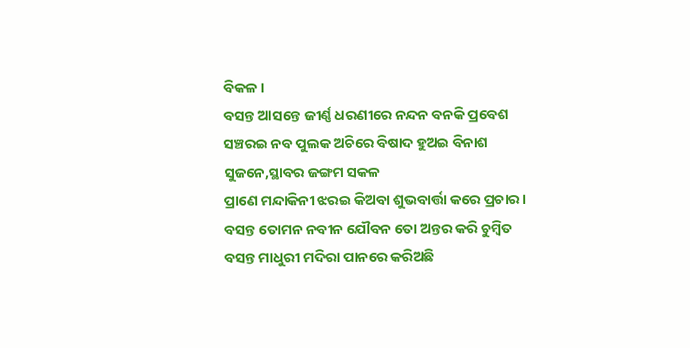ବିକଳ ।
ବସନ୍ତ ଆସନ୍ତେ ଜୀର୍ଣ୍ଣ ଧରଣୀରେ ନନ୍ଦନ ବନକି ପ୍ରବେଶ
ସଞ୍ଚରଇ ନବ ପୁଲକ ଅଚିରେ ବିଷାଦ ହୁଅଇ ବିନାଶ
ସୁଜନେ,ସ୍ଥାବର ଜଙ୍ଗମ ସକଳ
ପ୍ରାଣେ ମନ୍ଦାକିନୀ ଝରଇ କିଅବା ଶୁଭବାର୍ତ୍ତା କରେ ପ୍ରଚାର ।
ବସନ୍ତ ତୋମନ ନବୀନ ଯୌବନ ତୋ ଅନ୍ତର କରି ଚୁମ୍ଵିତ
ବସନ୍ତ ମାଧୁରୀ ମଦିରା ପାନରେ କରିଅଛି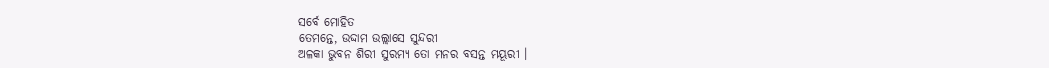ସର୍ବେ ମୋହିତ
ତେମନ୍ତେ, ଉଦ୍ଦାମ ଉଲ୍ଲାସେ ସୁନ୍ଦରୀ
ଅଳକା ଭୁବନ ଶିରୀ ସୁରମ୍ୟ ତୋ ମନର ବସନ୍ତ ମୟୂରୀ ।